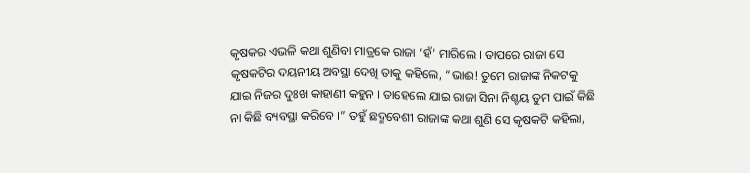କୃଷକର ଏଭଳି କଥା ଶୁଣିବା ମାତ୍ରକେ ରାଜା ‘ହଁ’ ମାରିଲେ । ତାପରେ ରାଜା ସେ କୃଷକଟିର ଦୟନୀୟ ଅବସ୍ଥା ଦେଖି ତାକୁ କହିଲେ, “ଭାଈ! ତୁମେ ରାଜାଙ୍କ ନିକଟକୁ ଯାଇ ନିଜର ଦୁଃଖ କାହାଣୀ କହୁନ । ତାହେଲେ ଯାଇ ରାଜା ସିନା ନିଶ୍ଚୟ ତୁମ ପାଇଁ କିଛି ନା କିଛି ବ୍ୟବସ୍ଥା କରିବେ ।” ତହୁଁ ଛଦ୍ମବେଶୀ ରାଜାଙ୍କ କଥା ଶୁଣି ସେ କୃଷକଟି କହିଲା,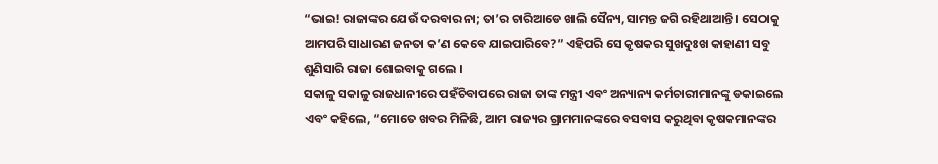“ଭାଇ! ରାଜାଙ୍କର ଯେଉଁ ଦରବାର ନା; ତା’ର ଚାରିଆଡେ ଖାଲି ସୈନ୍ୟ, ସାମନ୍ତ ଜଗି ରହିଥାଆନ୍ତି । ସେଠାକୁ ଆମପରି ସାଧାରଣ ଜନତା କ’ଣ କେବେ ଯାଇପାରିବେ?” ଏହିପରି ସେ କୃଷକର ସୁଖଦୁଃଖ କାହାଣୀ ସବୁ ଶୁଣିସାରି ରାଜା ଶୋଇବାକୁ ଗଲେ ।
ସକାଳୁ ସକାଳୁ ରାଜଧାନୀରେ ପହଁଚିବାପରେ ରାଜା ତାଙ୍କ ମନ୍ତ୍ରୀ ଏବଂ ଅନ୍ୟାନ୍ୟ କର୍ମଚାରୀମାନଙ୍କୁ ଡକାଇଲେ ଏବଂ କହିଲେ, “ମୋତେ ଖବର ମିଳିଛି, ଆମ ରାଜ୍ୟର ଗ୍ରାମମାନଙ୍କରେ ବସବାସ କରୁଥିବା କୃଷକମାନଙ୍କର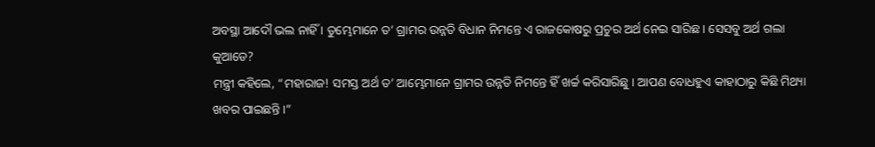ଅବସ୍ଥା ଆଦୌ ଭଲ ନାହିଁ । ତୁମ୍ଭେମାନେ ତ’ ଗ୍ରାମର ଉନ୍ନତି ବିଧାନ ନିମନ୍ତେ ଏ ରାଜକୋଷରୁ ପ୍ରଚୁର ଅର୍ଥ ନେଇ ସାରିଛ । ସେସବୁ ଅର୍ଥ ଗଲା କୁଆଡେ?
ମନ୍ତ୍ରୀ କହିଲେ, “ମହାରାଜ! ସମସ୍ତ ଅର୍ଥ ତ’ ଆମ୍ଭେମାନେ ଗ୍ରାମର ଉନ୍ନତି ନିମନ୍ତେ ହିଁ ଖର୍ଚ୍ଚ କରିସାରିଛୁ । ଆପଣ ବୋଧହୁଏ କାହାଠାରୁ କିଛି ମିଥ୍ୟା ଖବର ପାଇଛନ୍ତି ।”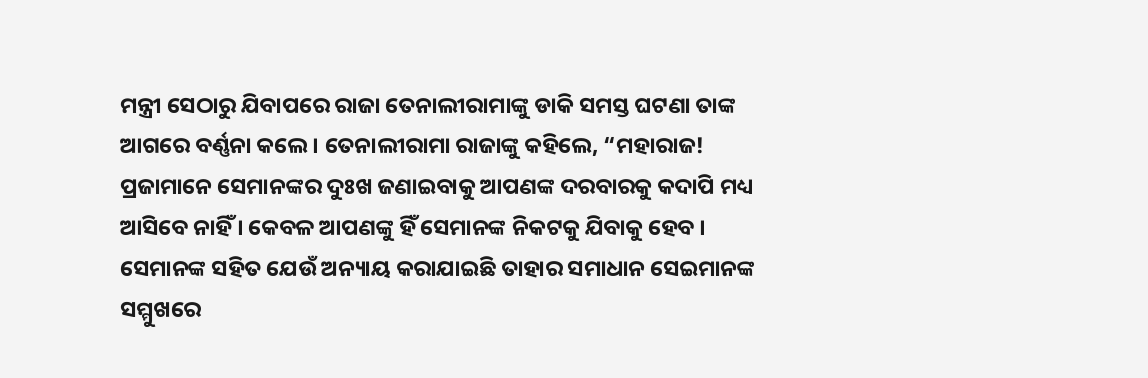ମନ୍ତ୍ରୀ ସେଠାରୁ ଯିବାପରେ ରାଜା ତେନାଲୀରାମାଙ୍କୁ ଡାକି ସମସ୍ତ ଘଟଣା ତାଙ୍କ ଆଗରେ ବର୍ଣ୍ଣନା କଲେ । ତେନାଲୀରାମା ରାଜାଙ୍କୁ କହିଲେ, “ମହାରାଜ! ପ୍ରଜାମାନେ ସେମାନଙ୍କର ଦୁଃଖ ଜଣାଇବାକୁ ଆପଣଙ୍କ ଦରବାରକୁ କଦାପି ମଧ୍ୟ ଆସିବେ ନାହିଁ । କେବଳ ଆପଣଙ୍କୁ ହିଁ ସେମାନଙ୍କ ନିକଟକୁ ଯିବାକୁ ହେବ । ସେମାନଙ୍କ ସହିତ ଯେଉଁ ଅନ୍ୟାୟ କରାଯାଇଛି ତାହାର ସମାଧାନ ସେଇମାନଙ୍କ ସମ୍ମୁଖରେ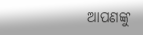ଆପଣଙ୍କୁ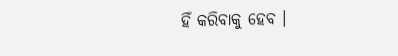ହିଁ କରିବାକୁ ହେବ ।